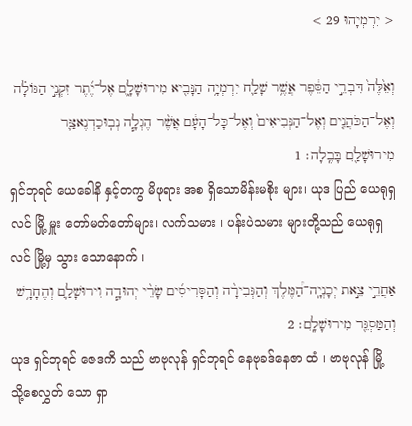< יִרְמְיָהוּ 29 >

וְאֵ֙לֶּה֙ דִּבְרֵ֣י הַסֵּ֔פֶר אֲשֶׁ֥ר שָׁלַ֛ח יִרְמְיָ֥ה הַנָּבִ֖יא מִירוּשָׁלִָ֑ם אֶל־יֶ֜תֶר זִקְנֵ֣י הַגּוֹלָ֗ה וְאֶל־הַכֹּהֲנִ֤ים וְאֶל־הַנְּבִיאִים֙ וְאֶל־כָּל־הָעָ֔ם אֲשֶׁ֨ר הֶגְלָ֧ה נְבֽוּכַדְנֶאצַּ֛ר מִירוּשָׁלִַ֖ם בָּבֶֽלָה׃ 1
ရှင်ဘုရင် ယေခေါနိ နှင့်တကွ မိဖုရား အစ ရှိသောမိန်းမစိုး များ၊ ယုဒ ပြည် ယေရုရှလင် မြို့ မှူး တော်မတ်တော်များ၊ လက်သမား ၊ ပန်းပဲသမား များတို့သည် ယေရုရှလင် မြို့မှ သွား သောနောက် ၊
אַחֲרֵ֣י צֵ֣את יְכָנְיָֽה־הַ֠מֶּלֶךְ וְהַגְּבִירָ֨ה וְהַסָּרִיסִ֜ים שָׂרֵ֨י יְהוּדָ֧ה וִירוּשָׁלִַ֛ם וְהֶחָרָ֥שׁ וְהַמַּסְגֵּ֖ר מִירוּשָׁלִָֽם׃ 2
ယုဒ ရှင်ဘုရင် ဇေဒကိ သည် ဗာဗုလုန် ရှင်ဘုရင် နေဗုခဒ်နေဇာ ထံ ၊ ဗာဗုလုန် မြို့သို့စေလွှတ် သော ရှာ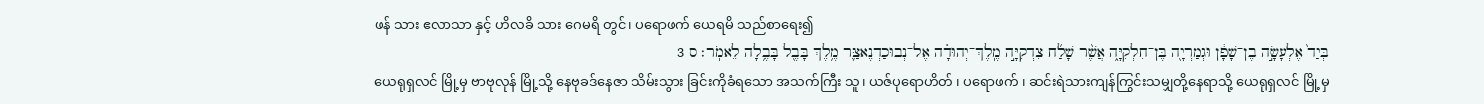ဖန် သား ဧလာသာ နှင့် ဟိလခိ သား ဂေမရိ တွင်၊ ပရောဖက် ယေရမိ သည်စာရေး၍
בְּיַד֙ אֶלְעָשָׂ֣ה בֶן־שָׁפָ֔ן וּגְמַרְיָ֖ה בֶּן־חִלְקִיָּ֑ה אֲשֶׁ֨ר שָׁלַ֜ח צִדְקִיָּ֣ה מֶֽלֶךְ־יְהוּדָ֗ה אֶל־נְבוּכַדְנֶאצַּ֛ר מֶ֥לֶךְ בָּבֶ֖ל בָּבֶ֥לָה לֵאמֹֽר׃ ס 3
ယေရုရှလင် မြို့မှ ဗာဗုလုန် မြို့သို့ နေဗုခဒ်နေဇာ သိမ်းသွား ခြင်းကိုခံရသော အသက်ကြီး သူ၊ ယဇ်ပုရောဟိတ် ၊ ပရောဖက် ၊ ဆင်းရဲသားကျန်ကြွင်းသမျှတို့နေရာသို့ ယေရုရှလင် မြို့မှ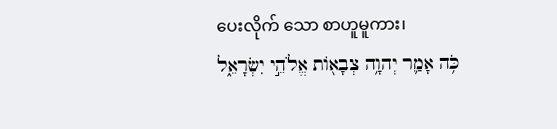ပေးလိုက် သော စာဟူမူကား၊
כֹּ֥ה אָמַ֛ר יְהוָ֥ה צְבָא֖וֹת אֱלֹהֵ֣י יִשְׂרָאֵ֑ל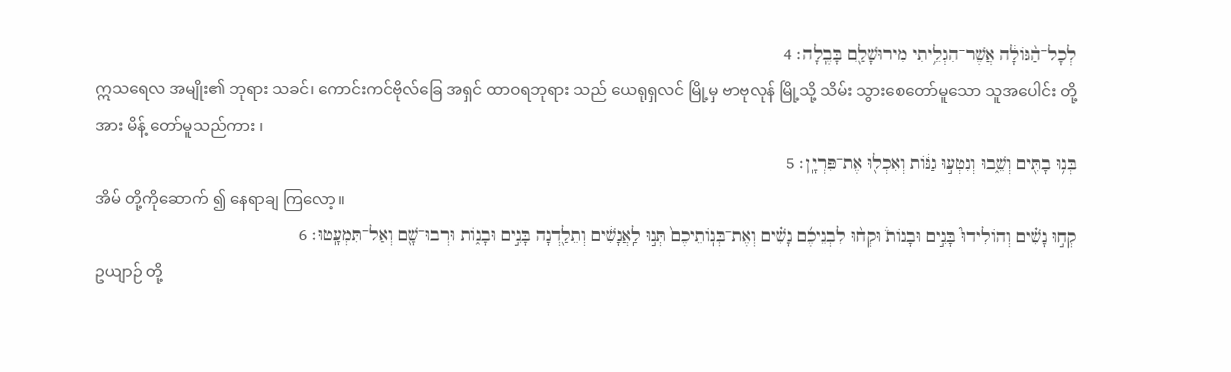לְכָל־הַ֨גּוֹלָ֔ה אֲשֶׁר־הִגְלֵ֥יתִי מִירוּשָׁלִַ֖ם בָּבֶֽלָה׃ 4
ဣသရေလ အမျိုး၏ ဘုရား သခင်၊ ကောင်းကင်ဗိုလ်ခြေ အရှင် ထာဝရဘုရား သည် ယေရုရှလင် မြို့မှ ဗာဗုလုန် မြို့သို့ သိမ်း သွားစေတော်မူသော သူအပေါင်း တို့ အား မိန့် တော်မူသည်ကား ၊
בְּנ֥וּ בָתִּ֖ים וְשֵׁ֑בוּ וְנִטְע֣וּ גַנּ֔וֹת וְאִכְל֖וּ אֶת־פִּרְיָֽן׃ 5
အိမ် တို့ကိုဆောက် ၍ နေရာချ ကြလော့။
קְח֣וּ נָשִׁ֗ים וְהוֹלִידוּ֮ בָּנִ֣ים וּבָנוֹת֒ וּקְח֨וּ לִבְנֵיכֶ֜ם נָשִׁ֗ים וְאֶת־בְּנֽוֹתֵיכֶם֙ תְּנ֣וּ לַֽאֲנָשִׁ֔ים וְתֵלַ֖דְנָה בָּנִ֣ים וּבָנ֑וֹת וּרְבוּ־שָׁ֖ם וְאַל־תִּמְעָֽטוּ׃ 6
ဥယျာဉ် တို့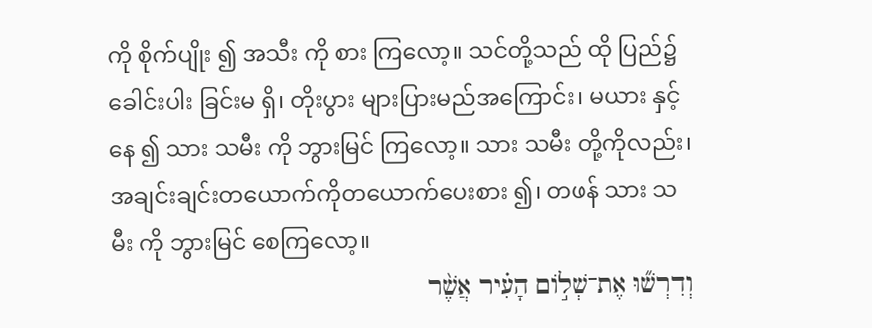ကို စိုက်ပျိုး ၍ အသီး ကို စား ကြလော့။ သင်တို့သည် ထို ပြည်၌ ခေါင်းပါး ခြင်းမ ရှိ၊ တိုးပွား များပြားမည်အကြောင်း၊ မယား နှင့်နေ ၍ သား သမီး ကို ဘွားမြင် ကြလော့။ သား သမီး တို့ကိုလည်း၊ အချင်းချင်းတယောက်ကိုတယောက်ပေးစား ၍၊ တဖန် သား သမီး ကို ဘွားမြင် စေကြလော့။
וְדִרְשׁ֞וּ אֶת־שְׁל֣וֹם הָעִ֗יר אֲשֶׁ֨ר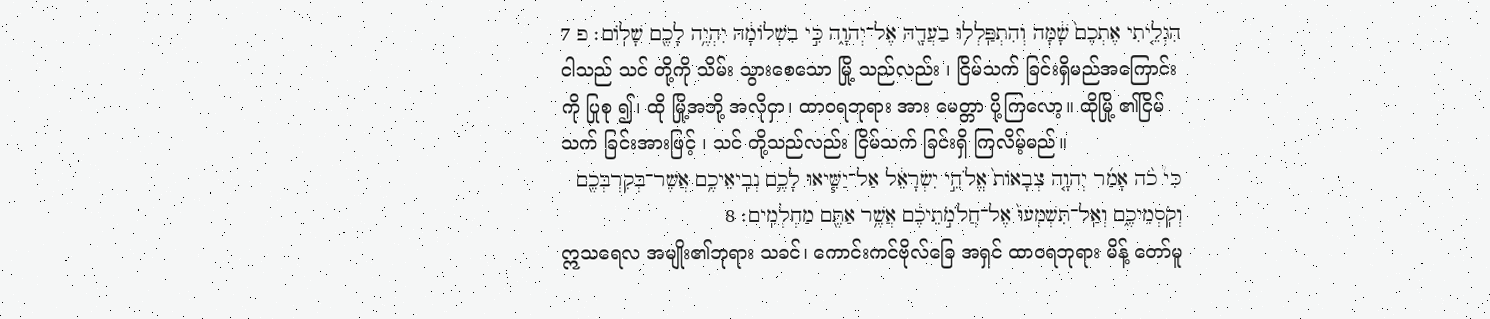הִגְלֵ֤יתִי אֶתְכֶם֙ שָׁ֔מָּה וְהִתְפַּֽלְל֥וּ בַעֲדָ֖הּ אֶל־יְהוָ֑ה כִּ֣י בִשְׁלוֹמָ֔הּ יִהְיֶ֥ה לָכֶ֖ם שָׁלֽוֹם׃ פ 7
ငါသည် သင် တို့ကို သိမ်း သွားစေသော မြို့ သည်လည်း ၊ ငြိမ်သက် ခြင်းရှိမည်အကြောင်းကို ပြုစု ၍၊ ထို မြို့အဘို့ အလိုငှာ၊ ထာဝရဘုရား အား မေတ္တာ ပို့ကြလော့။ ထိုမြို့ ၏ငြိမ်သက် ခြင်းအားဖြင့် ၊ သင် တို့သည်လည်း ငြိမ်သက် ခြင်းရှိ ကြလိမ့်မည်။
כִּי֩ כֹ֨ה אָמַ֜ר יְהוָ֤ה צְבָאוֹת֙ אֱלֹהֵ֣י יִשְׂרָאֵ֔ל אַל־יַשִּׁ֧יאוּ לָכֶ֛ם נְבִֽיאֵיכֶ֥ם אֲשֶׁר־בְּקִרְבְּכֶ֖ם וְקֹֽסְמֵיכֶ֑ם וְאַֽל־תִּשְׁמְעוּ֙ אֶל־חֲלֹמֹ֣תֵיכֶ֔ם אֲשֶׁ֥ר אַתֶּ֖ם מַחְלְמִֽים׃ 8
ဣသရေလ အမျိုး၏ဘုရား သခင်၊ ကောင်းကင်ဗိုလ်ခြေ အရှင် ထာဝရဘုရား မိန့် တော်မူ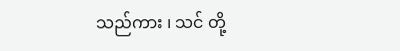သည်ကား ၊ သင် တို့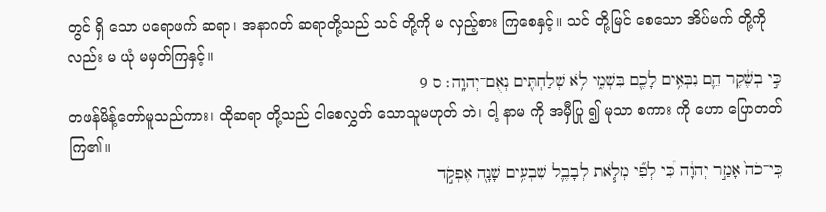တွင် ရှိ သော ပရောဖက် ဆရာ၊ အနာဂတ် ဆရာတို့သည် သင် တို့ကို မ လှည့်စား ကြစေနှင့်။ သင် တို့မြင် စေသော အိပ်မက် တို့ကို လည်း မ ယုံ မမှတ်ကြနှင့်။
כִּ֣י בְשֶׁ֔קֶר הֵ֛ם נִבְּאִ֥ים לָכֶ֖ם בִּשְׁמִ֑י לֹ֥א שְׁלַחְתִּ֖ים נְאֻם־יְהוָֽה׃ ס 9
တဖန်မိန့်တော်မူသည်ကား၊ ထိုဆရာ တို့သည် ငါစေလွှတ် သောသူမဟုတ် ဘဲ၊ ငါ့ နာမ ကို အမှီပြု ၍ မုသာ စကား ကို ဟော ပြောတတ်ကြ၏။
כִּֽי־כֹה֙ אָמַ֣ר יְהוָ֔ה כִּ֠י לְפִ֞י מְלֹ֧את לְבָבֶ֛ל שִׁבְעִ֥ים שָׁנָ֖ה אֶפְקֹ֣ד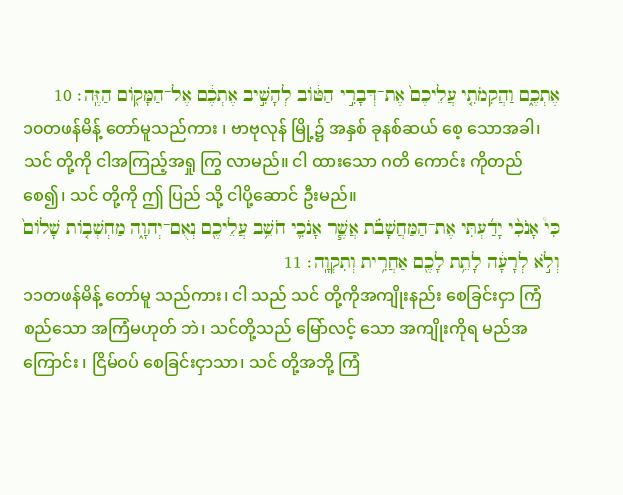אֶתְכֶ֑ם וַהֲקִמֹתִ֤י עֲלֵיכֶם֙ אֶת־דְּבָרִ֣י הַטּ֔וֹב לְהָשִׁ֣יב אֶתְכֶ֔ם אֶל־הַמָּק֖וֹם הַזֶּֽה׃ 10
၁၀တဖန်မိန့် တော်မူသည်ကား ၊ ဗာဗုလုန် မြို့၌ အနှစ် ခုနစ်ဆယ် စေ့ သောအခါ၊ သင် တို့ကို ငါအကြည့်အရှု ကြွ လာမည်။ ငါ ထားသော ဂတိ ကောင်း ကိုတည် စေ၍၊ သင် တို့ကို ဤ ပြည် သို့ ငါပို့ဆောင် ဦးမည်။
כִּי֩ אָנֹכִ֨י יָדַ֜עְתִּי אֶת־הַמַּחֲשָׁבֹ֗ת אֲשֶׁ֧ר אָנֹכִ֛י חֹשֵׁ֥ב עֲלֵיכֶ֖ם נְאֻם־יְהוָ֑ה מַחְשְׁב֤וֹת שָׁלוֹם֙ וְלֹ֣א לְרָעָ֔ה לָתֵ֥ת לָכֶ֖ם אַחֲרִ֥ית וְתִקְוָֽה׃ 11
၁၁တဖန်မိန့် တော်မူ သည်ကား၊ ငါ သည် သင် တို့ကိုအကျိုးနည်း စေခြင်းငှာ ကြံစည်သော အကြံမဟုတ် ဘဲ၊ သင်တို့သည် မြော်လင့် သော အကျိုးကိုရ မည်အကြောင်း ၊ ငြိမ်ဝပ် စေခြင်းငှာသာ၊ သင် တို့အဘို့ ကြံ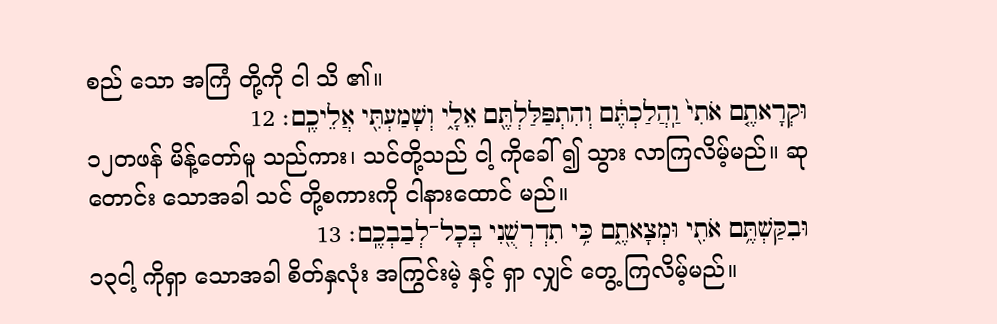စည် သော အကြံ တို့ကို ငါ သိ ၏။
וּקְרָאתֶ֤ם אֹתִי֙ וַֽהֲלַכְתֶּ֔ם וְהִתְפַּלַּלְתֶּ֖ם אֵלָ֑י וְשָׁמַעְתִּ֖י אֲלֵיכֶֽם׃ 12
၁၂တဖန် မိန့်တော်မူ သည်ကား၊ သင်တို့သည် ငါ့ ကိုခေါ် ၍ သွား လာကြလိမ့်မည်။ ဆုတောင်း သောအခါ သင် တို့စကားကို ငါနားထောင် မည်။
וּבִקַּשְׁתֶּ֥ם אֹתִ֖י וּמְצָאתֶ֑ם כִּ֥י תִדְרְשֻׁ֖נִי בְּכָל־לְבַבְכֶֽם׃ 13
၁၃ငါ့ ကိုရှာ သောအခါ စိတ်နှလုံး အကြွင်းမဲ့ နှင့် ရှာ လျှင် တွေ့ ကြလိမ့်မည်။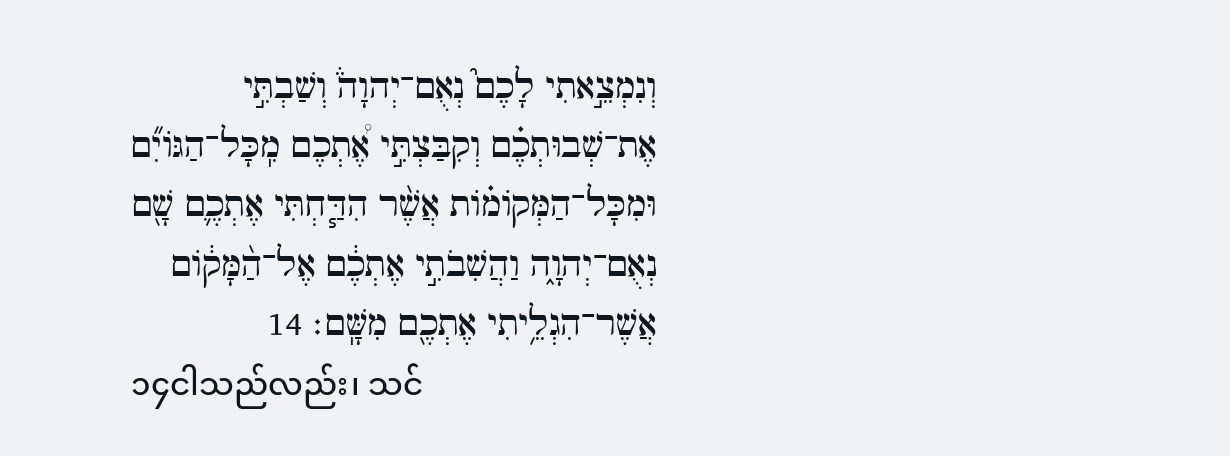וְנִמְצֵ֣אתִי לָכֶם֮ נְאֻם־יְהוָה֒ וְשַׁבְתִּ֣י אֶת־שְׁבוּתְכֶ֗ם וְקִבַּצְתִּ֣י אֶ֠תְכֶם מִֽכָּל־הַגּוֹיִ֞ם וּמִכָּל־הַמְּקוֹמ֗וֹת אֲשֶׁ֨ר הִדַּ֧חְתִּי אֶתְכֶ֛ם שָׁ֖ם נְאֻם־יְהוָ֑ה וַהֲשִׁבֹתִ֣י אֶתְכֶ֔ם אֶל־הַ֨מָּק֔וֹם אֲשֶׁר־הִגְלֵ֥יתִי אֶתְכֶ֖ם מִשָּֽׁם׃ 14
၁၄ငါသည်လည်း၊ သင်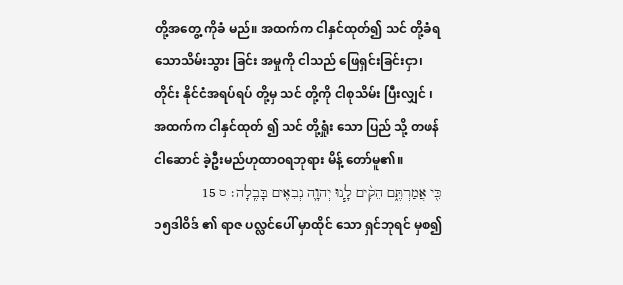တို့အတွေ့ ကိုခံ မည်။ အထက်က ငါနှင်ထုတ်၍ သင် တို့ခံရသောသိမ်းသွား ခြင်း အမှုကို ငါသည် ဖြေရှင်းခြင်းငှာ၊ တိုင်း နိုင်ငံအရပ်ရပ် တို့မှ သင် တို့ကို ငါစုသိမ်း ပြီးလျှင် ၊ အထက်က ငါနှင်ထုတ် ၍ သင် တို့ရှုံး သော ပြည် သို့ တဖန်ငါဆောင် ခဲ့ဦးမည်ဟုထာဝရဘုရား မိန့် တော်မူ၏။
כִּ֖י אֲמַרְתֶּ֑ם הֵקִ֨ים לָ֧נוּ יְהוָ֛ה נְבִאִ֖ים בָּבֶֽלָה׃ ס 15
၁၅ဒါဝိဒ် ၏ ရာဇ ပလ္လင်ပေါ် မှာထိုင် သော ရှင်ဘုရင် မှစ၍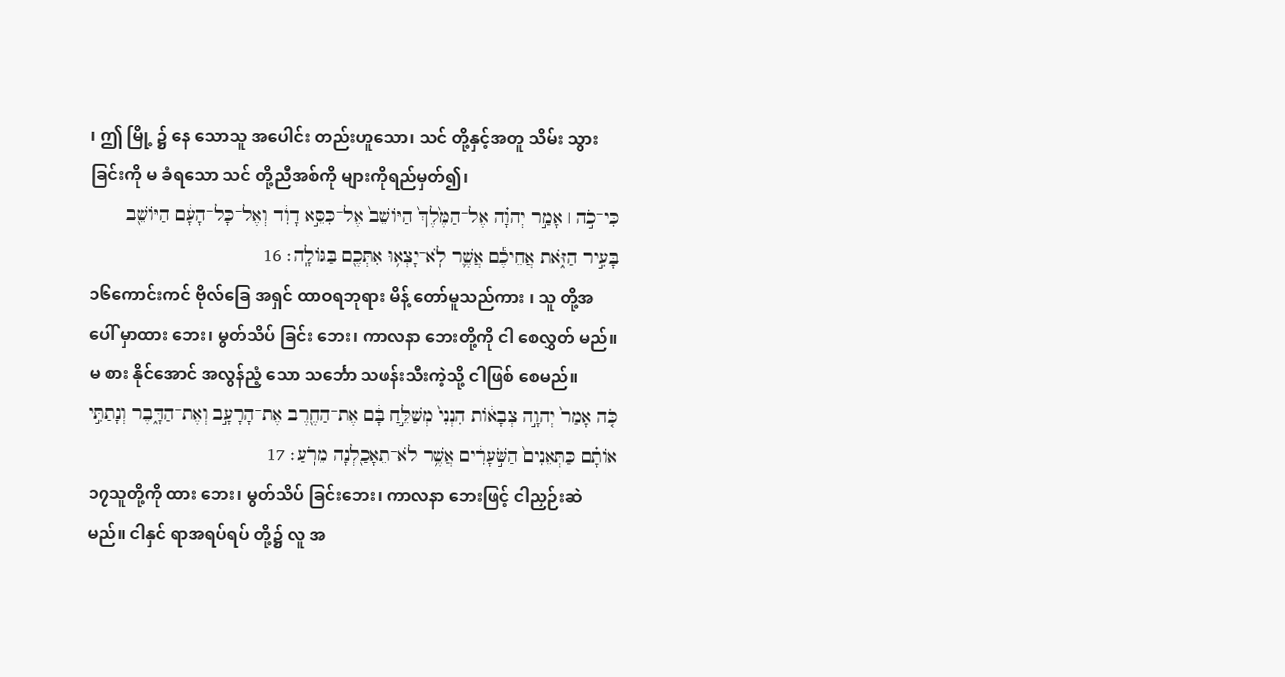၊ ဤ မြို့ ၌ နေ သောသူ အပေါင်း တည်းဟူသော၊ သင် တို့နှင့်အတူ သိမ်း သွားခြင်းကို မ ခံရသော သင် တို့ညီအစ်ကို များကိုရည်မှတ်၍၊
כִּי־כֹ֣ה ׀ אָמַ֣ר יְהוָ֗ה אֶל־הַמֶּ֙לֶךְ֙ הַיּוֹשֵׁב֙ אֶל־כִּסֵּ֣א דָוִ֔ד וְאֶל־כָּל־הָעָ֔ם הַיּוֹשֵׁ֖ב בָּעִ֣יר הַזֹּ֑את אֲחֵיכֶ֕ם אֲשֶׁ֛ר לֹֽא־יָצְא֥וּ אִתְּכֶ֖ם בַּגּוֹלָֽה׃ 16
၁၆ကောင်းကင် ဗိုလ်ခြေ အရှင် ထာဝရဘုရား မိန့် တော်မူသည်ကား ၊ သူ တို့အပေါ် မှာထား ဘေး၊ မွတ်သိပ် ခြင်း ဘေး၊ ကာလနာ ဘေးတို့ကို ငါ စေလွှတ် မည်။ မ စား နိုင်အောင် အလွန်ညံ့ သော သင်္ဘော သဖန်းသီးကဲ့သို့ ငါဖြစ် စေမည်။
כֹּ֤ה אָמַר֙ יְהוָ֣ה צְבָא֔וֹת הִנְנִי֙ מְשַׁלֵּ֣חַ בָּ֔ם אֶת־הַחֶ֖רֶב אֶת־הָרָעָ֣ב וְאֶת־הַדָּ֑בֶר וְנָתַתִּ֣י אוֹתָ֗ם כַּתְּאֵנִים֙ הַשֹּׁ֣עָרִ֔ים אֲשֶׁ֥ר לֹא־תֵאָכַ֖לְנָה מֵרֹֽעַ׃ 17
၁၇သူတို့ကို ထား ဘေး၊ မွတ်သိပ် ခြင်းဘေး၊ ကာလနာ ဘေးဖြင့် ငါညှဉ်းဆဲ မည်။ ငါနှင် ရာအရပ်ရပ် တို့၌ လူ အ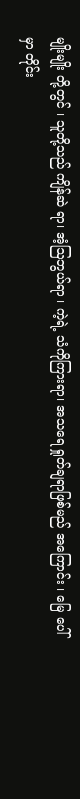မျိုးမျိုး တို့တွင် ၊ သူတို့သည် ကျိန်ဆဲ ရာ၊ အံ့ဩဘွယ်ရာ ၊ ကဲ့ရဲ့ သံကိုကြားရာ၊ အသရေ ရှုတ်ချရာဖြစ်မည် အကြောင်း ၊ မြေ ပေါ်မှာ တိုင်း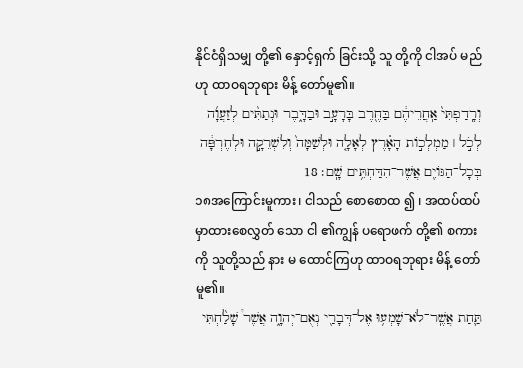နိုင်ငံရှိသမျှ တို့၏ နှောင့်ရှက် ခြင်းသို့ သူ တို့ကို ငါအပ် မည်ဟု ထာဝရဘုရား မိန့် တော်မူ၏။
וְרָֽדַפְתִּי֙ אַֽחֲרֵיהֶ֔ם בַּחֶ֖רֶב בָּרָעָ֣ב וּבַדָּ֑בֶר וּנְתַתִּ֨ים לְזַעֲוָ֜ה לְכֹ֣ל ׀ מַמְלְכ֣וֹת הָאָ֗רֶץ לְאָלָ֤ה וּלְשַׁמָּה֙ וְלִשְׁרֵקָ֣ה וּלְחֶרְפָּ֔ה בְּכָל־הַגּוֹיִ֖ם אֲשֶׁר־הִדַּחְתִּ֥ים שָֽׁם׃ 18
၁၈အကြောင်းမူကား၊ ငါသည် စောစောထ ၍ ၊ အထပ်ထပ်မှာထားစေလွှတ် သော ငါ ၏ကျွန် ပရောဖက် တို့၏ စကား ကို သူတို့သည် နား မ ထောင်ကြဟု ထာဝရဘုရား မိန့် တော်မူ၏။
תַּ֛חַת אֲשֶֽׁר־לֹא־שָׁמְע֥וּ אֶל־דְּבָרַ֖י נְאֻם־יְהוָ֑ה אֲשֶׁר֩ שָׁלַ֨חְתִּי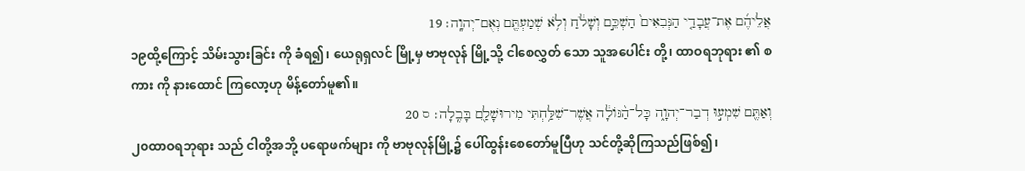אֲלֵיהֶ֜ם אֶת־עֲבָדַ֤י הַנְּבִאִים֙ הַשְׁכֵּ֣ם וְשָׁלֹ֔חַ וְלֹ֥א שְׁמַעְתֶּ֖ם נְאֻם־יְהוָֽה׃ 19
၁၉ထို့ကြောင့် သိမ်းသွားခြင်း ကို ခံရ၍၊ ယေရုရှလင် မြို့မှ ဗာဗုလုန် မြို့သို့ ငါစေလွှတ် သော သူအပေါင်း တို့၊ ထာဝရဘုရား ၏ စကား ကို နားထောင် ကြလော့ဟု မိန့်တော်မူ၏။
וְאַתֶּ֖ם שִׁמְע֣וּ דְבַר־יְהוָ֑ה כָּל־הַ֨גּוֹלָ֔ה אֲשֶׁר־שִׁלַּ֥חְתִּי מִירוּשָׁלִַ֖ם בָּבֶֽלָה׃ ס 20
၂၀ထာဝရဘုရား သည် ငါတို့အဘို့ ပရောဖက်များ ကို ဗာဗုလုန်မြို့၌ ပေါ်ထွန်းစေတော်မူပြီဟု သင်တို့ဆိုကြသည်ဖြစ်၍၊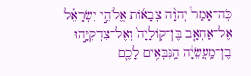כֹּֽה־אָמַר֩ יְהוָ֨ה צְבָא֜וֹת אֱלֹהֵ֣י יִשְׂרָאֵ֗ל אֶל־אַחְאָ֤ב בֶּן־קֽוֹלָיָה֙ וְאֶל־צִדְקִיָּ֣הוּ בֶן־מַֽעֲשֵׂיָ֔ה הַֽנִּבְּאִ֥ים לָכֶ֛ם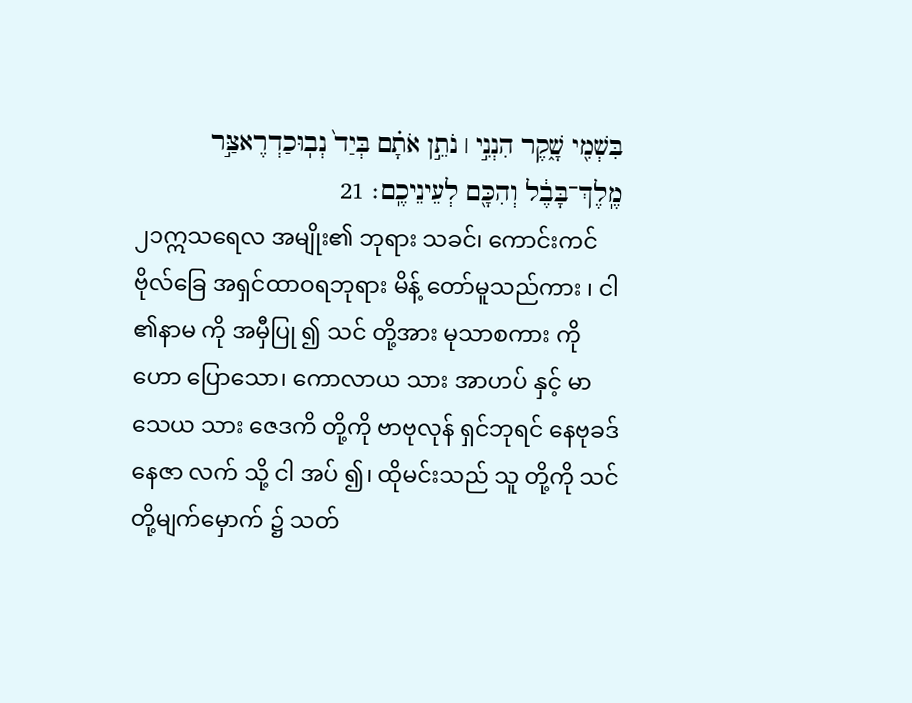בִּשְׁמִ֖י שָׁ֑קֶר הִנְנִ֣י ׀ נֹתֵ֣ן אֹתָ֗ם בְּיַד֙ נְבֽוּכַדְרֶאצַּ֣ר מֶֽלֶךְ־בָּבֶ֔ל וְהִכָּ֖ם לְעֵינֵיכֶֽם׃ 21
၂၁ဣသရေလ အမျိုး၏ ဘုရား သခင်၊ ကောင်းကင်ဗိုလ်ခြေ အရှင်ထာဝရဘုရား မိန့် တော်မူသည်ကား ၊ ငါ ၏နာမ ကို အမှီပြု ၍ သင် တို့အား မုသာစကား ကို ဟော ပြောသော၊ ကောလာယ သား အာဟပ် နှင့် မာသေယ သား ဇေဒကိ တို့ကို ဗာဗုလုန် ရှင်ဘုရင် နေဗုခဒ်နေဇာ လက် သို့ ငါ အပ် ၍၊ ထိုမင်းသည် သူ တို့ကို သင် တို့မျက်မှောက် ၌ သတ်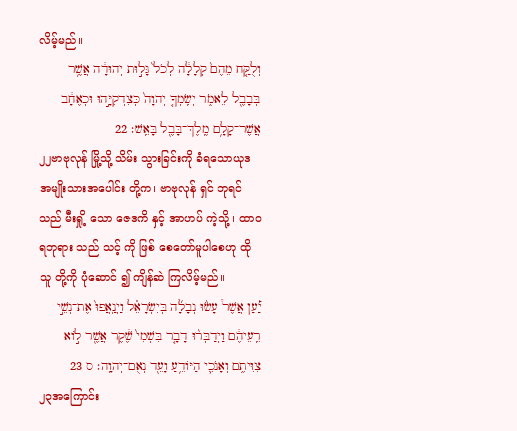လိမ့်မည်။
וְלֻקַּ֤ח מֵהֶם֙ קְלָלָ֔ה לְכֹל֙ גָּל֣וּת יְהוּדָ֔ה אֲשֶׁ֥ר בְּבָבֶ֖ל לֵאמֹ֑ר יְשִֽׂמְךָ֤ יְהוָה֙ כְּצִדְקִיָּ֣הוּ וּכְאֶחָ֔ב אֲשֶׁר־קָלָ֥ם מֶֽלֶךְ־בָּבֶ֖ל בָּאֵֽשׁ׃ 22
၂၂ဗာဗုလုန် မြို့သို့ သိမ်း သွားခြင်းကို ခံရသောယုဒ အမျိုးသားအပေါင်း တို့က၊ ဗာဗုလုန် ရှင် ဘုရင်သည် မီးရှို့ သော ဇေဒကိ နှင့် အာဟပ် ကဲ့သို့ ၊ ထာဝရဘုရား သည် သင့် ကို ဖြစ် စေတော်မူပါစေဟု ထိုသူ တို့ကို ပုံဆောင် ၍ ကျိန်ဆဲ ကြလိမ့်မည်။
יַ֡עַן אֲשֶׁר֩ עָשׂ֨וּ נְבָלָ֜ה בְּיִשְׂרָאֵ֗ל וַיְנַֽאֲפוּ֙ אֶת־נְשֵׁ֣י רֵֽעֵיהֶ֔ם וַיְדַבְּר֨וּ דָבָ֤ר בִּשְׁמִי֙ שֶׁ֔קֶר אֲשֶׁ֖ר ל֣וֹא צִוִּיתִ֑ם וְאָנֹכִ֛י הַיּוֹדֵ֥עַ וָעֵ֖ד נְאֻם־יְהוָֽה׃ ס 23
၂၃အကြောင်း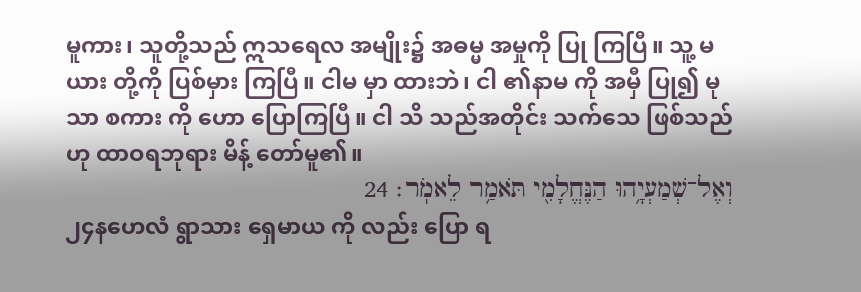မူကား၊ သူတို့သည် ဣသရေလ အမျိုး၌ အဓမ္မ အမှုကို ပြု ကြပြီ။ သူ့ မယား တို့ကို ပြစ်မှား ကြပြီ။ ငါမ မှာ ထားဘဲ၊ ငါ ၏နာမ ကို အမှီ ပြု၍ မုသာ စကား ကို ဟော ပြောကြပြီ။ ငါ သိ သည်အတိုင်း သက်သေ ဖြစ်သည်ဟု ထာဝရဘုရား မိန့် တော်မူ၏။
וְאֶל־שְׁמַעְיָ֥הוּ הַנֶּחֱלָמִ֖י תֹּאמַ֥ר לֵאמֹֽר׃ 24
၂၄နဟေလံ ရွာသား ရှေမာယ ကို လည်း ပြော ရ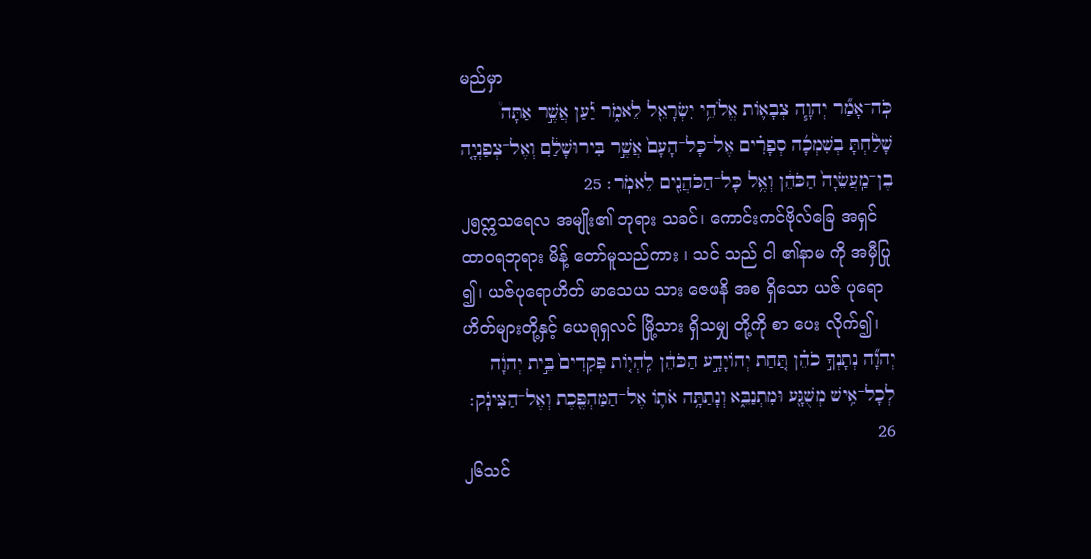မည်မှာ
כֹּֽה־אָמַ֞ר יְהוָ֧ה צְבָא֛וֹת אֱלֹהֵ֥י יִשְׂרָאֵ֖ל לֵאמֹ֑ר יַ֡עַן אֲשֶׁ֣ר אַתָּה֩ שָׁלַ֨חְתָּ בְשִׁמְכָ֜ה סְפָרִ֗ים אֶל־כָּל־הָעָם֙ אֲשֶׁ֣ר בִּירוּשָׁלִַ֔ם וְאֶל־צְפַנְיָ֤ה בֶן־מַֽעֲשֵׂיָה֙ הַכֹּהֵ֔ן וְאֶ֥ל כָּל־הַכֹּהֲנִ֖ים לֵאמֹֽר׃ 25
၂၅ဣသရေလ အမျိုး၏ ဘုရား သခင်၊ ကောင်းကင်ဗိုလ်ခြေ အရှင်ထာဝရဘုရား မိန့် တော်မူသည်ကား ၊ သင် သည် ငါ ၏နာမ ကို အမှီပြု ၍၊ ယဇ်ပုရောဟိတ် မာသေယ သား ဇေဖနိ အစ ရှိသော ယဇ် ပုရောဟိတ်များတို့နှင့် ယေရုရှလင် မြို့သား ရှိသမျှ တို့ကို စာ ပေး လိုက်၍၊
יְהוָ֞ה נְתָנְךָ֣ כֹהֵ֗ן תַּ֚חַת יְהוֹיָדָ֣ע הַכֹּהֵ֔ן לִֽהְי֤וֹת פְּקִדִים֙ בֵּ֣ית יְהוָ֔ה לְכָל־אִ֥ישׁ מְשֻׁגָּ֖ע וּמִתְנַבֵּ֑א וְנָתַתָּ֥ה אֹת֛וֹ אֶל־הַמַּהְפֶּ֖כֶת וְאֶל־הַצִּינֹֽק׃ 26
၂၆သင်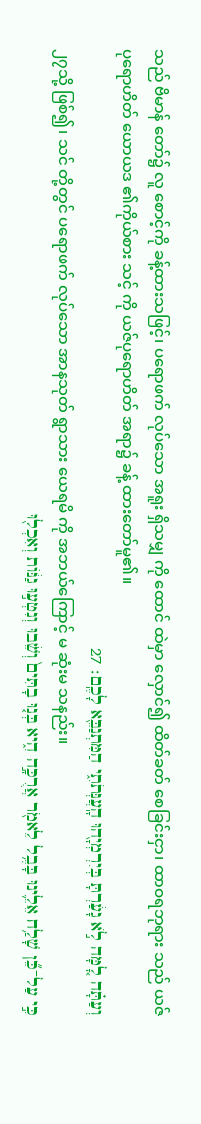သည် ဗိမာန် တော်၌ လူ စောင့်ကို ခန့်ထားသဖြင့်၊ ပရောဖက် လုပ်သော အရူး ရှိသမျှ ကို ထောင် ထဲမှာ လှောင်၍ ထိတ်ခတ် စေခြင်းငှာ၊ ထာဝရဘုရား သည် ယဇ်ပုရောဟိတ် ယောယဒ ၏ကိုယ်စား သင့် ကို ယဇ်ပုရောဟိတ် အရာ၌ ခန့် ထားတော်မူ၏။
וְעַתָּ֗ה לָ֚מָּה לֹ֣א גָעַ֔רְתָּ בְּיִרְמְיָ֖הוּ הָֽעֲנְּתֹתִ֑י הַמִּתְנַבֵּ֖א לָכֶֽם׃ 27
၂၇သို့ ဖြစ်၍၊ သင် တို့တွင် ပရောဖက် လုပ်သော အာနသုတ် ရွာသား ယေရမိ ကို အဘယ်ကြောင့် မ ဆုံးမ သနည်း။
כִּ֣י עַל־כֵּ֞ן שָׁלַ֥ח אֵלֵ֛ינוּ בָּבֶ֥ל לֵאמֹ֖ר אֲרֻכָּ֣ה הִ֑יא בְּנ֤וּ בָתִּים֙ וְשֵׁ֔בוּ וְנִטְע֣וּ גַנּ֔וֹת וְאִכְל֖וּ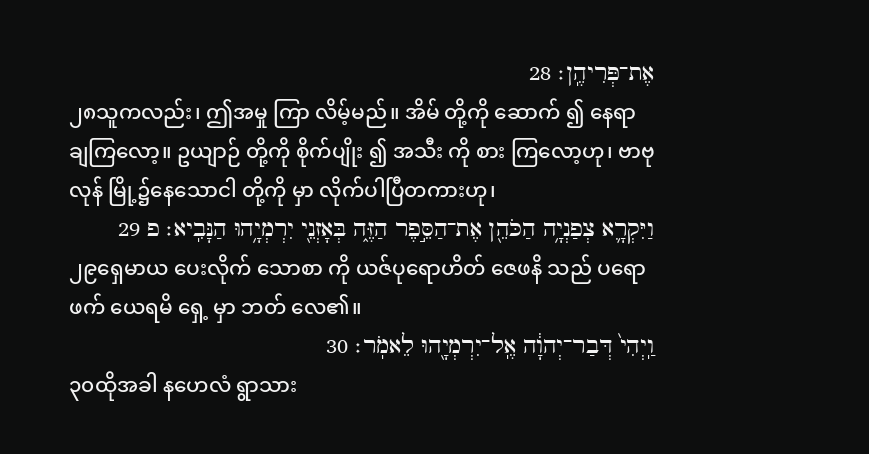אֶת־פְּרִיהֶֽן׃ 28
၂၈သူကလည်း၊ ဤအမှု ကြာ လိမ့်မည်။ အိမ် တို့ကို ဆောက် ၍ နေရာ ချကြလော့။ ဥယျာဉ် တို့ကို စိုက်ပျိုး ၍ အသီး ကို စား ကြလော့ဟု၊ ဗာဗုလုန် မြို့၌နေသောငါ တို့ကို မှာ လိုက်ပါပြီတကားဟု၊
וַיִּקְרָ֛א צְפַנְיָ֥ה הַכֹּהֵ֖ן אֶת־הַסֵּ֣פֶר הַזֶּ֑ה בְּאָזְנֵ֖י יִרְמְיָ֥הוּ הַנָּבִֽיא׃ פ 29
၂၉ရှေမာယ ပေးလိုက် သောစာ ကို ယဇ်ပုရောဟိတ် ဇေဖနိ သည် ပရောဖက် ယေရမိ ရှေ့ မှာ ဘတ် လေ၏။
וַֽיְהִי֙ דְּבַר־יְהוָ֔ה אֶֽל־יִרְמְיָ֖הוּ לֵאמֹֽר׃ 30
၃၀ထိုအခါ နဟေလံ ရွာသား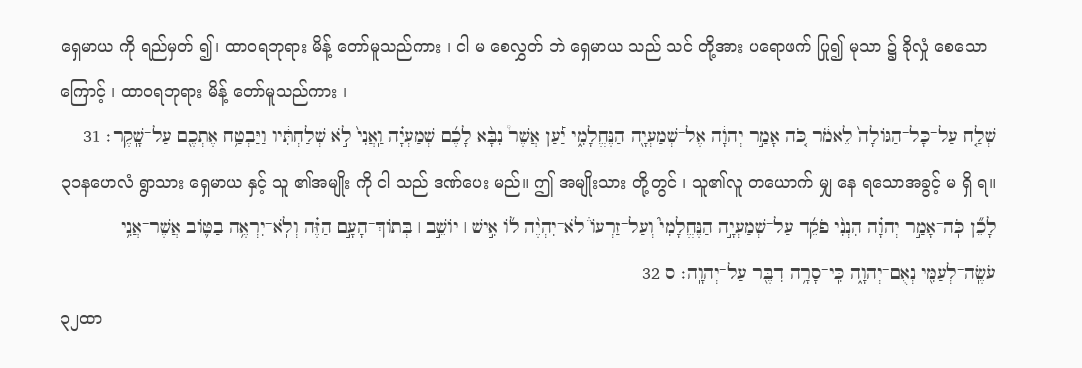ရှေမာယ ကို ရည်မှတ် ၍၊ ထာဝရဘုရား မိန့် တော်မူသည်ကား ၊ ငါ မ စေလွှတ် ဘဲ ရှေမာယ သည် သင် တို့အား ပရောဖက် ပြု၍ မုသာ ၌ ခိုလှုံ စေသောကြောင့် ၊ ထာဝရဘုရား မိန့် တော်မူသည်ကား ၊
שְׁלַ֤ח עַל־כָּל־הַגּוֹלָה֙ לֵאמֹ֔ר כֹּ֚ה אָמַ֣ר יְהוָ֔ה אֶל־שְׁמַעְיָ֖ה הַנֶּחֱלָמִ֑י יַ֡עַן אֲשֶׁר֩ נִבָּ֨א לָכֶ֜ם שְׁמַעְיָ֗ה וַֽאֲנִי֙ לֹ֣א שְׁלַחְתִּ֔יו וַיַּבְטַ֥ח אֶתְכֶ֖ם עַל־שָֽׁקֶר׃ 31
၃၁နဟေလံ ရွာသား ရှေမာယ နှင့် သူ ၏အမျိုး ကို ငါ သည် ဒဏ်ပေး မည်။ ဤ အမျိုးသား တို့တွင် ၊ သူ၏လူ တယောက် မျှ နေ ရသောအခွင့် မ ရှိ ရ။
לָכֵ֞ן כֹּֽה־אָמַ֣ר יְהוָ֗ה הִנְנִ֨י פֹקֵ֜ד עַל־שְׁמַעְיָ֣ה הַנֶּחֱלָמִי֮ וְעַל־זַרְעוֹ֒ לֹא־יִהְיֶ֨ה ל֜וֹ אִ֣ישׁ ׀ יוֹשֵׁ֣ב ׀ בְּתוֹךְ־הָעָ֣ם הַזֶּ֗ה וְלֹֽא־יִרְאֶ֥ה בַטּ֛וֹב אֲשֶׁר־אֲנִ֥י עֹשֶֽׂה־לְעַמִּ֖י נְאֻם־יְהוָ֑ה כִּֽי־סָרָ֥ה דִבֶּ֖ר עַל־יְהוָֽה׃ ס 32
၃၂ထာ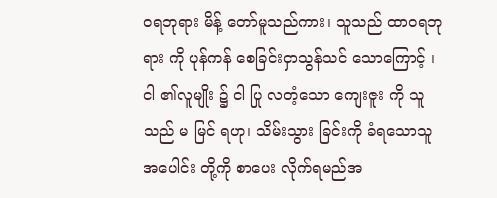ဝရဘုရား မိန့် တော်မူသည်ကား၊ သူသည် ထာဝရဘုရား ကို ပုန်ကန် စေခြင်းငှာသွန်သင် သောကြောင့် ၊ ငါ ၏လူမျိုး ၌ ငါ ပြု လတံ့သော ကျေးဇူး ကို သူသည် မ မြင် ရဟု၊ သိမ်းသွား ခြင်းကို ခံရသောသူအပေါင်း တို့ကို စာပေး လိုက်ရမည်အ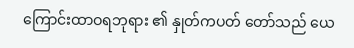ကြောင်းထာဝရဘုရား ၏ နှုတ်ကပတ် တော်သည် ယေ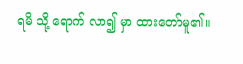ရမိ သို့ ရောက် လာ၍ မှာ ထားတော်မူ၏။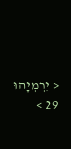< יִרְמְיָהוּ 29 >